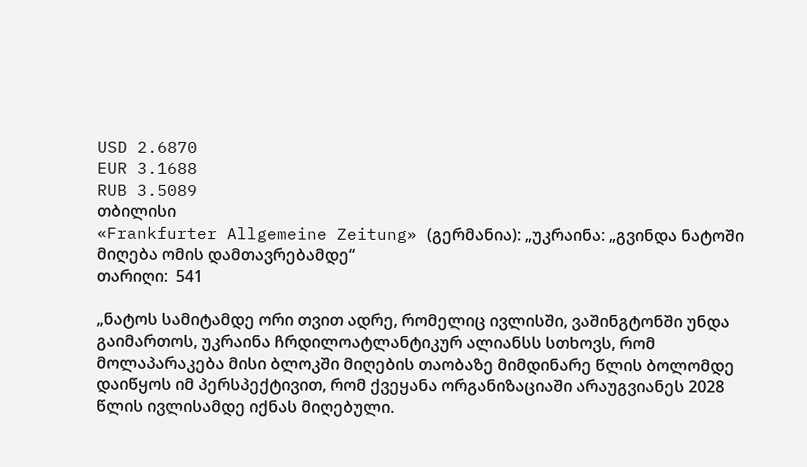USD 2.6870
EUR 3.1688
RUB 3.5089
თბილისი
«Frankfurter Allgemeine Zeitung» (გერმანია): „უკრაინა: „გვინდა ნატოში მიღება ომის დამთავრებამდე“
თარიღი:  541

„ნატოს სამიტამდე ორი თვით ადრე, რომელიც ივლისში, ვაშინგტონში უნდა გაიმართოს, უკრაინა ჩრდილოატლანტიკურ ალიანსს სთხოვს, რომ მოლაპარაკება მისი ბლოკში მიღების თაობაზე მიმდინარე წლის ბოლომდე დაიწყოს იმ პერსპექტივით, რომ ქვეყანა ორგანიზაციაში არაუგვიანეს 2028 წლის ივლისამდე იქნას მიღებული.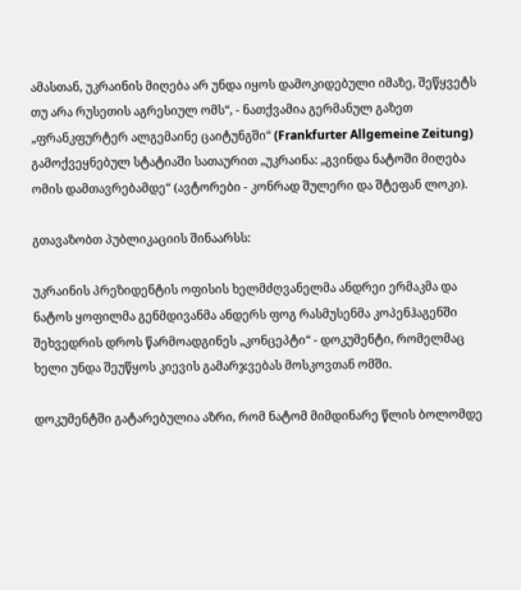ამასთან, უკრაინის მიღება არ უნდა იყოს დამოკიდებული იმაზე, შეწყვეტს თუ არა რუსეთის აგრესიულ ომს“, - ნათქვამია გერმანულ გაზეთ „ფრანკფურტერ ალგემაინე ცაიტუნგში“ (Frankfurter Allgemeine Zeitung) გამოქვეყნებულ სტატიაში სათაურით „უკრაინა: „გვინდა ნატოში მიღება ომის დამთავრებამდე“ (ავტორები - კონრად შულერი და შტეფან ლოკი).

გთავაზობთ პუბლიკაციის შინაარსს:

უკრაინის პრეზიდენტის ოფისის ხელმძღვანელმა ანდრეი ერმაკმა და ნატოს ყოფილმა გენმდივანმა ანდერს ფოგ რასმუსენმა კოპენჰაგენში შეხვედრის დროს წარმოადგინეს „კონცეპტი“ - დოკუმენტი, რომელმაც ხელი უნდა შეუწყოს კიევის გამარჯვებას მოსკოვთან ომში.

დოკუმენტში გატარებულია აზრი, რომ ნატომ მიმდინარე წლის ბოლომდე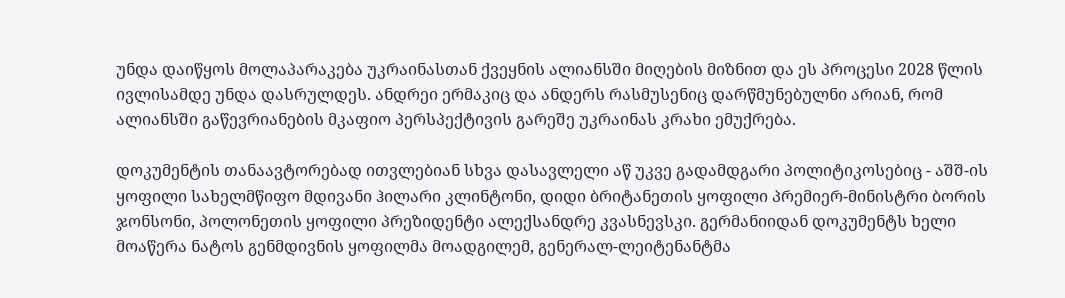უნდა დაიწყოს მოლაპარაკება უკრაინასთან ქვეყნის ალიანსში მიღების მიზნით და ეს პროცესი 2028 წლის ივლისამდე უნდა დასრულდეს. ანდრეი ერმაკიც და ანდერს რასმუსენიც დარწმუნებულნი არიან, რომ ალიანსში გაწევრიანების მკაფიო პერსპექტივის გარეშე უკრაინას კრახი ემუქრება.

დოკუმენტის თანაავტორებად ითვლებიან სხვა დასავლელი აწ უკვე გადამდგარი პოლიტიკოსებიც - აშშ-ის ყოფილი სახელმწიფო მდივანი ჰილარი კლინტონი, დიდი ბრიტანეთის ყოფილი პრემიერ-მინისტრი ბორის ჯონსონი, პოლონეთის ყოფილი პრეზიდენტი ალექსანდრე კვასნევსკი. გერმანიიდან დოკუმენტს ხელი მოაწერა ნატოს გენმდივნის ყოფილმა მოადგილემ, გენერალ-ლეიტენანტმა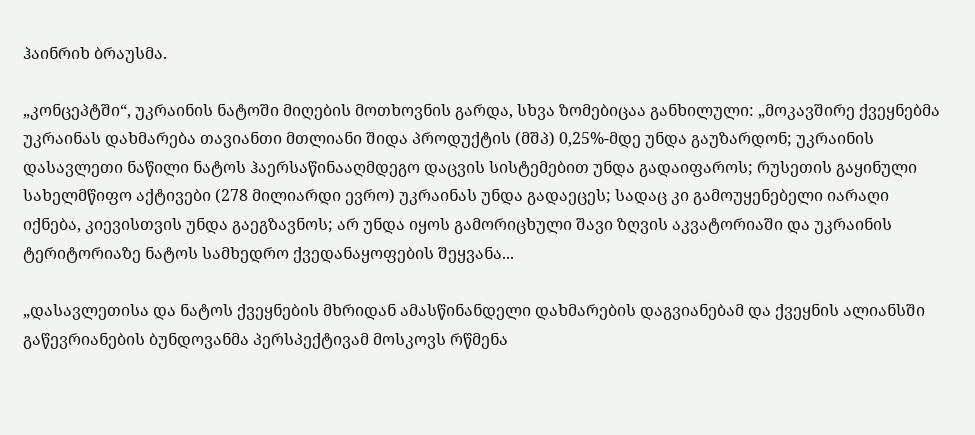ჰაინრიხ ბრაუსმა.

„კონცეპტში“, უკრაინის ნატოში მიღების მოთხოვნის გარდა, სხვა ზომებიცაა განხილული: „მოკავშირე ქვეყნებმა უკრაინას დახმარება თავიანთი მთლიანი შიდა პროდუქტის (მშპ) 0,25%-მდე უნდა გაუზარდონ; უკრაინის დასავლეთი ნაწილი ნატოს ჰაერსაწინააღმდეგო დაცვის სისტემებით უნდა გადაიფაროს; რუსეთის გაყინული სახელმწიფო აქტივები (278 მილიარდი ევრო) უკრაინას უნდა გადაეცეს; სადაც კი გამოუყენებელი იარაღი იქნება, კიევისთვის უნდა გაეგზავნოს; არ უნდა იყოს გამორიცხული შავი ზღვის აკვატორიაში და უკრაინის ტერიტორიაზე ნატოს სამხედრო ქვედანაყოფების შეყვანა...

„დასავლეთისა და ნატოს ქვეყნების მხრიდან ამასწინანდელი დახმარების დაგვიანებამ და ქვეყნის ალიანსში გაწევრიანების ბუნდოვანმა პერსპექტივამ მოსკოვს რწმენა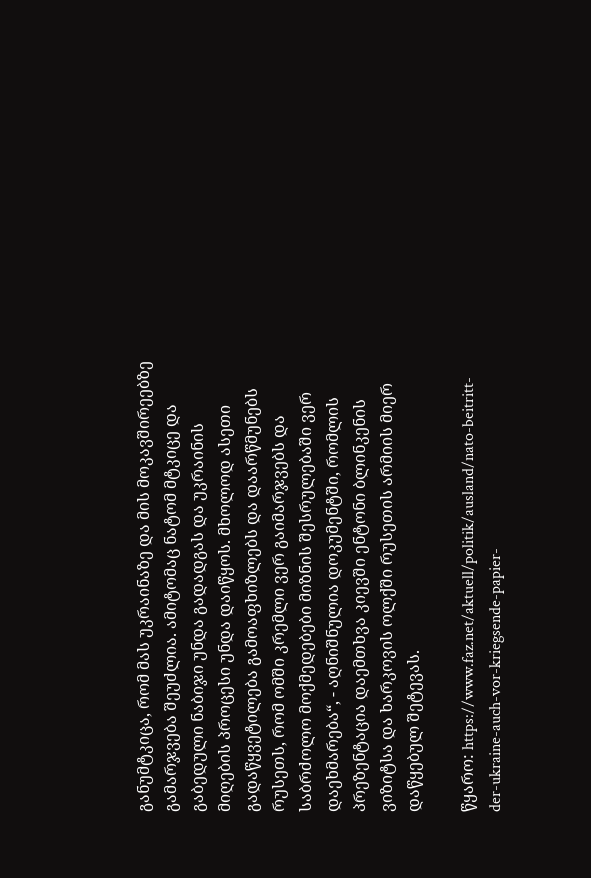განუმტკიცა, რომ მას უკრაინაზე და მის მოკავშირეებზე გამარჯვება შეუძლია. ამიტომაც ნატომ მტკიცე და გაბედული ნაბიჯი უნდა გადადგას და უკრაინის მიღების პროცესი უნდა დაიწყოს. მხოლოდ ასეთი გადაწყვეტილება გამოაფხიზლებს და დაარწმუნებს რუსეთს, რომ ომში კრემლი ვერ გაიმარჯვებს და საბრძოლო მოქმედებები მიზნის შესრულებაში ვერ დაეხმარება“, - აღნიშნულია დოკუმენტში, რომლის პრეზენტაცია დაემთხვა კიევში ენტონი ბლინკენის ვიზიტსა და ხარკოვის ოლქში რუსეთის არმიის მიერ დაწყებულ შეტევას.

წყარო: https://www.faz.net/aktuell/politik/ausland/nato-beitritt-der-ukraine-auch-vor-kriegsende-papier-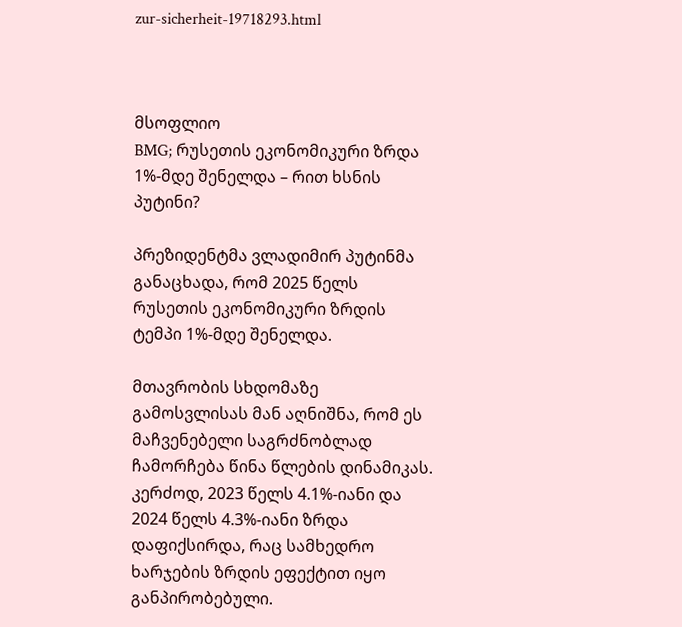zur-sicherheit-19718293.html



მსოფლიო
BMG; რუსეთის ეკონომიკური ზრდა 1%-მდე შენელდა – რით ხსნის პუტინი?

პრეზიდენტმა ვლადიმირ პუტინმა განაცხადა, რომ 2025 წელს რუსეთის ეკონომიკური ზრდის ტემპი 1%-მდე შენელდა.

მთავრობის სხდომაზე გამოსვლისას მან აღნიშნა, რომ ეს მაჩვენებელი საგრძნობლად ჩამორჩება წინა წლების დინამიკას. კერძოდ, 2023 წელს 4.1%-იანი და 2024 წელს 4.3%-იანი ზრდა დაფიქსირდა, რაც სამხედრო ხარჯების ზრდის ეფექტით იყო განპირობებული.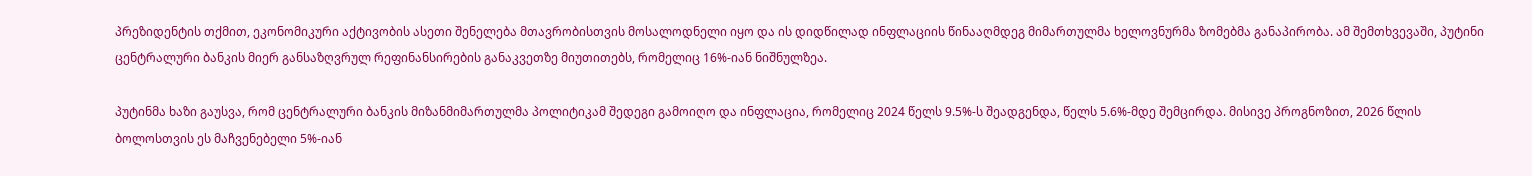პრეზიდენტის თქმით, ეკონომიკური აქტივობის ასეთი შენელება მთავრობისთვის მოსალოდნელი იყო და ის დიდწილად ინფლაციის წინააღმდეგ მიმართულმა ხელოვნურმა ზომებმა განაპირობა. ამ შემთხვევაში, პუტინი ცენტრალური ბანკის მიერ განსაზღვრულ რეფინანსირების განაკვეთზე მიუთითებს, რომელიც 16%-იან ნიშნულზეა.

პუტინმა ხაზი გაუსვა, რომ ცენტრალური ბანკის მიზანმიმართულმა პოლიტიკამ შედეგი გამოიღო და ინფლაცია, რომელიც 2024 წელს 9.5%-ს შეადგენდა, წელს 5.6%-მდე შემცირდა. მისივე პროგნოზით, 2026 წლის ბოლოსთვის ეს მაჩვენებელი 5%-იან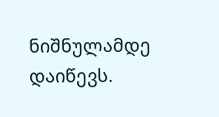ნიშნულამდე დაიწევს.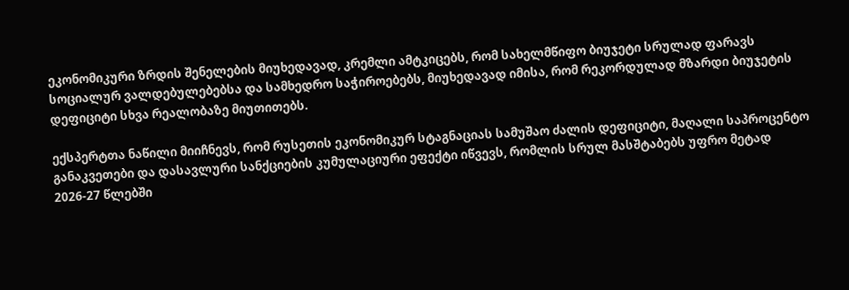ეკონომიკური ზრდის შენელების მიუხედავად, კრემლი ამტკიცებს, რომ სახელმწიფო ბიუჯეტი სრულად ფარავს სოციალურ ვალდებულებებსა და სამხედრო საჭიროებებს, მიუხედავად იმისა, რომ რეკორდულად მზარდი ბიუჯეტის დეფიციტი სხვა რეალობაზე მიუთითებს.

ექსპერტთა ნაწილი მიიჩნევს, რომ რუსეთის ეკონომიკურ სტაგნაციას სამუშაო ძალის დეფიციტი, მაღალი საპროცენტო განაკვეთები და დასავლური სანქციების კუმულაციური ეფექტი იწვევს, რომლის სრულ მასშტაბებს უფრო მეტად 2026-27 წლებში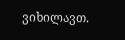ვიხილავთ.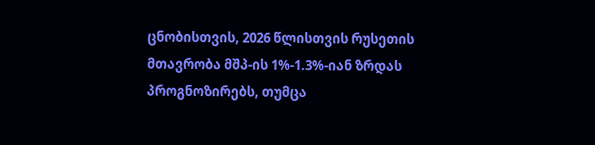ცნობისთვის, 2026 წლისთვის რუსეთის მთავრობა მშპ-ის 1%-1.3%-იან ზრდას პროგნოზირებს, თუმცა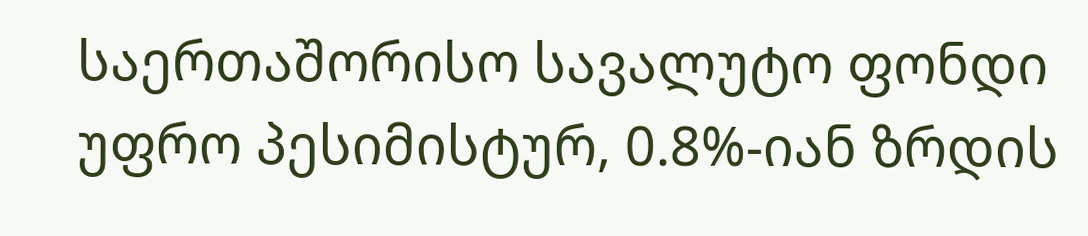საერთაშორისო სავალუტო ფონდი უფრო პესიმისტურ, 0.8%-იან ზრდის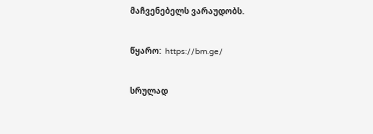მაჩვენებელს ვარაუდობს.

წყარო:  https://bm.ge/

სრულად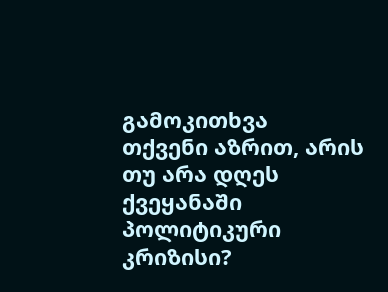გამოკითხვა
თქვენი აზრით, არის თუ არა დღეს ქვეყანაში პოლიტიკური კრიზისი?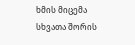ხმის მიცემა
სხვათა შორის